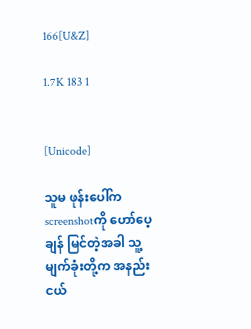166[U&Z]

1.7K 183 1


[Unicode]

သူမ ဖုန်းပေါ်က screenshotကို ဟော်ပေ့ချန် မြင်တဲ့အခါ သူ့မျက်ခုံးတို့က အနည်းငယ်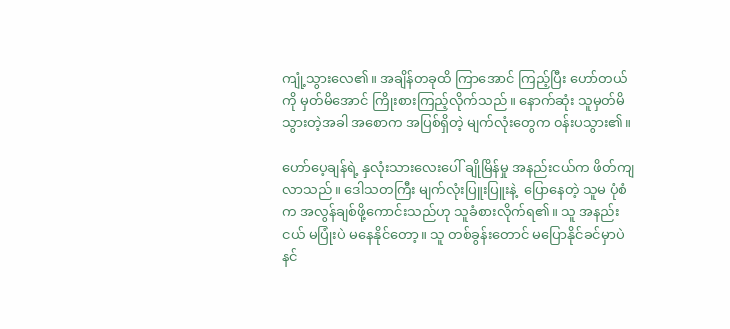ကျုံ့သွားလေ၏။ အချိန်တခုထိ ကြာအောင် ကြည့်ပြီး ဟော်တယ်ကို မှတ်မိအောင် ကြိုးစား‌ကြည့်လိုက်သည်။ နောက်ဆုံး သူမှတ်မိသွားတဲ့အခါ အစောက အပြစ်ရှိတဲ့ မျက်လုံးတွေက ၀န်းပသွား၏။

ဟော်ပေ့ချန်ရဲ့ နှလုံးသားလေးပေါ် ချိုမြိန်မှု အနည်းငယ်က ဖိတ်ကျလာသည်။ ဒေါသတကြီး မျက်လုံးပြူးပြူးနဲ့  ပြောနေတဲ့ သူမ ပုံစံက အလွန်ချစ်ဖို့ကောင်းသည်ဟု သူခံစားလိုက်ရ၏။ သူ အနည်းငယ် မပြုံးပဲ မနေနိုင်တော့။ သူ တစ်ခွန်းတောင် မပြောနိုင်ခင်မှာပဲ နင်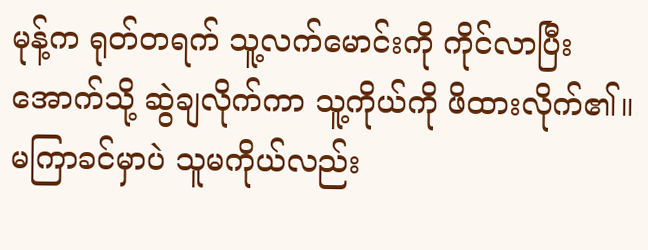မုန့်က ရုတ်တရက် သူ့လက်မောင်းကို ကိုင်လာပြီး အောက်သို့ ဆွဲချလိုက်ကာ သူ့ကိုယ်ကို ဖိထားလိုက်၏။ မကြာခင်မှာပဲ သူမကိုယ်လည်း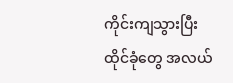ကိုင်းကျသွားပြီး ထိုင်ခုံတွေ အလယ်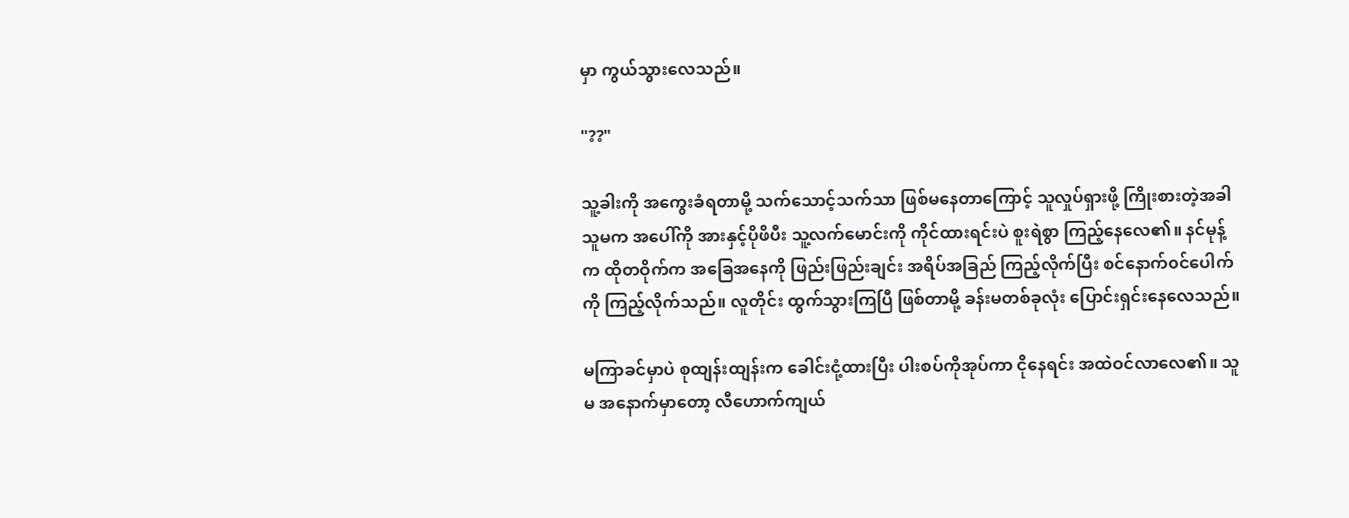မှာ ကွယ်သွားလေသည်။

"??"

သူ့ခါးကို အကွေးခံရတာမို့ သက်သောင့်သက်သာ ဖြစ်မနေတာကြောင့် သူလှုပ်ရှားဖို့ ကြိုးစားတဲ့အခါ သူမက အပေါ်ကို အားနှင့်ပိုဖိပီး သူ့လက်မောင်းကို ကိုင်ထားရင်းပဲ စူးရဲစွာ ကြည့်နေလေ၏။ နင်မုန့်က ထိုတဝိုက်က အခြေအ‌နေကို ဖြည်းဖြည်းချင်း အရိပ်အခြည် ကြည့်လိုက်ပြီး စင်နောက်၀င်ပေါက်ကို ကြည့်လိုက်သည်။ လူတိုင်း ထွက်သွားကြပြီ ဖြစ်တာမို့ ခန်းမတစ်ခုလုံး ပြောင်းရှင်းနေလေသည်။

မကြာခင်မှာပဲ စုထျန်းထျန်းက ခေါင်းငုံ့ထားပြီး ပါးစပ်ကိုအုပ်ကာ ငိုနေရင်း အထဲဝင်လာလေ၏။ သူမ‌ အနောက်မှာတော့ လီဟောက်ကျယ်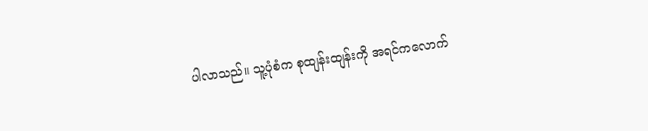ပါလာသည်။ သူ့ပုံစံက စုထျန်းထျန်းကို အရင်ကလောက်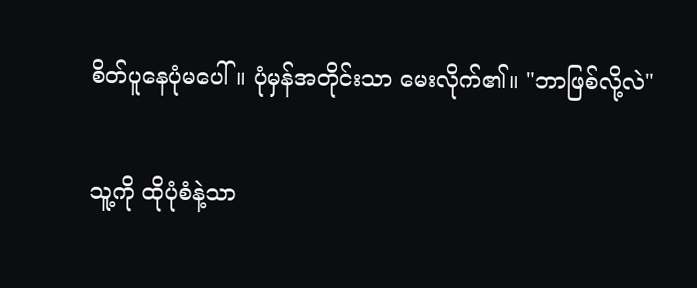စိတ်ပူနေပုံမပေါ်။ ပုံမှန်အတိုင်းသာ မေးလိုက်၏။ "ဘာဖြစ်လို့လဲ"

သူ့ကို ထိုပုံစံနဲ့သာ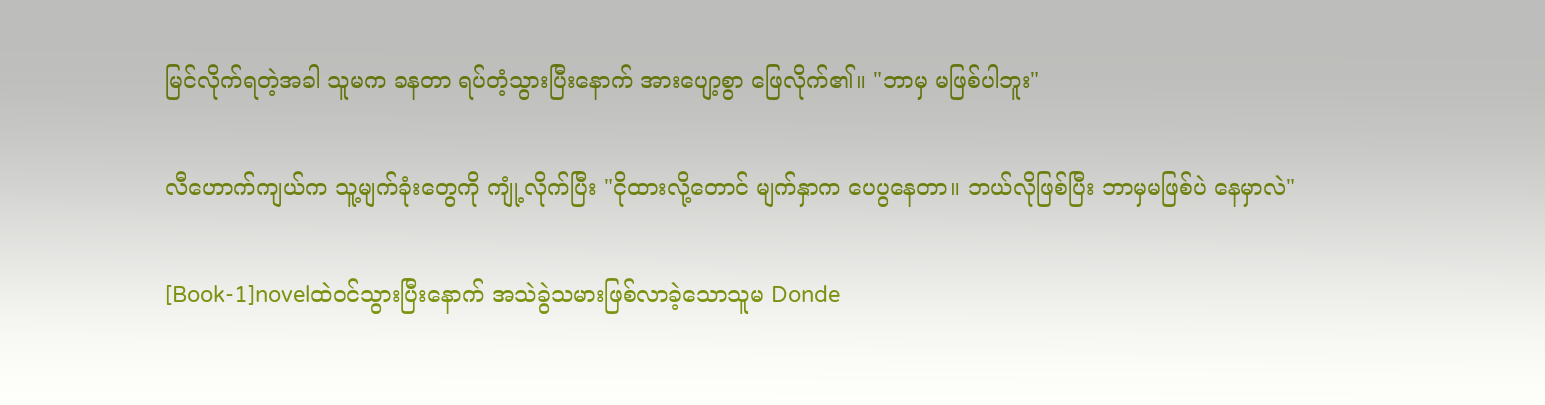မြင်လိုက်ရတဲ့အခါ သူမက ခနတာ ရပ်တံ့သွားပြီးနောက် အားပျော့စွာ ဖြေလိုက်၏။ "ဘာမှ မဖြစ်ပါဘူး"

လီဟောက်ကျယ်က သူ့မျက်ခုံးတွေကို ကျုံ့လိုက်ပြီး "ငိုထားလို့တောင် မျက်နှာက ပေပွနေတာ။ ဘယ်လိုဖြစ်ပြီး ဘာမှမဖြစ်ပဲ နေမှာလဲ"

[Book-1]novelထဲဝင်သွားပြီးနောက် အသဲခွဲသမားဖြစ်လာခဲ့သောသူမ Donde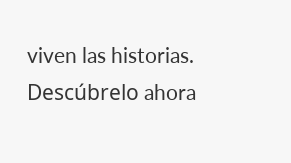viven las historias. Descúbrelo ahora